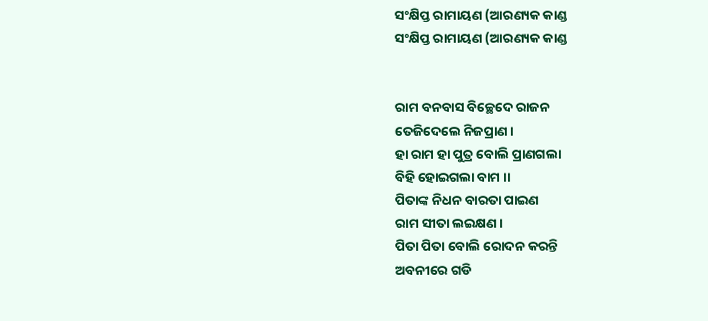ସଂକ୍ଷିପ୍ତ ରାମାୟଣ (ଆରଣ୍ୟକ କାଣ୍ଡ
ସଂକ୍ଷିପ୍ତ ରାମାୟଣ (ଆରଣ୍ୟକ କାଣ୍ଡ


ରାମ ବନବାସ ବିଚ୍ଛେଦେ ରାଜନ
ତେଜିଦେଲେ ନିଜପ୍ରାଣ ।
ହା ରାମ ହା ପୁତ୍ର ବୋଲି ପ୍ରାଣଗଲା
ବିହି ହୋଇଗଲା ବାମ ।।
ପିତାଙ୍କ ନିଧନ ବାରତା ପାଇଣ
ରାମ ସୀତା ଲଇକ୍ଷଣ ।
ପିତା ପିତା ବୋଲି ରୋଦନ କରନ୍ତି
ଅବନୀରେ ଗଡି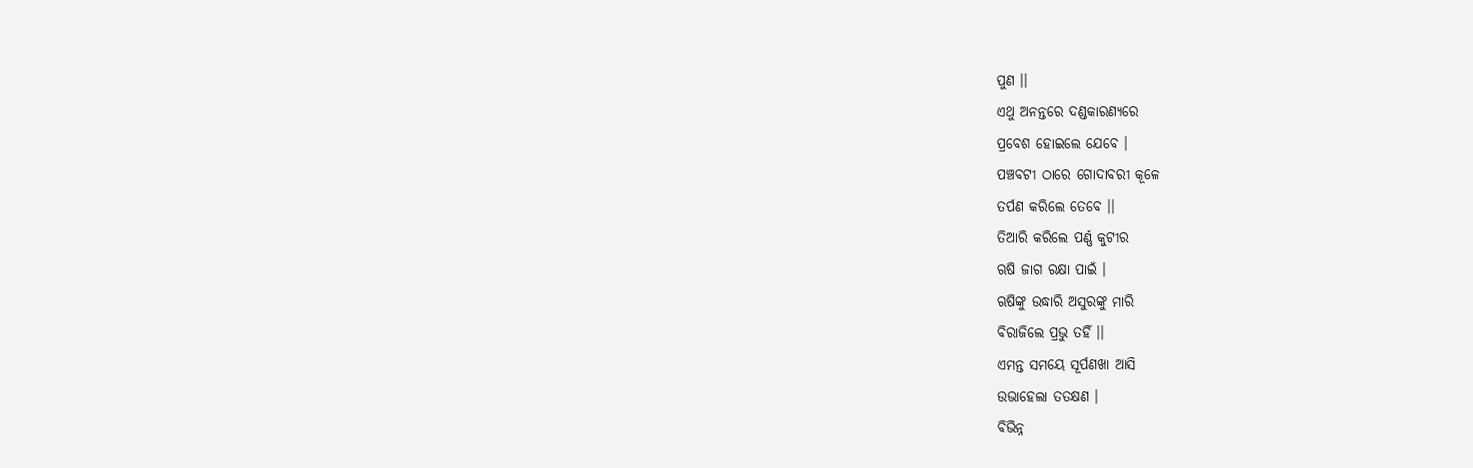ପୁଣ ।।
ଏଥୁ ଅନନ୍ତରେ ଦଣ୍ଡକାରଣ୍ୟରେ
ପ୍ରବେଶ ହୋଇଲେ ଯେବେ ।
ପଞ୍ଚବଟୀ ଠାରେ ଗୋଦାବରୀ କୂଳେ
ତର୍ପଣ କରିଲେ ତେବେ ।।
ତିଆରି କରିଲେ ପର୍ଣ୍ଣ କୁଟୀର
ଋଷି ଜାଗ ରକ୍ଷା ପାଇଁ ।
ଋଷିଙ୍କୁ ଉଦ୍ଧାରି ଅସୁରଙ୍କୁ ମାରି
ବିରାଜିଲେ ପ୍ରଭୁ ତହିଁ ।।
ଏମନ୍ତ ସମୟେ ସୂର୍ପଣଖା ଆସି
ଉଭାହେଲା ତତକ୍ଷଣ ।
ବିଭିନ୍ନ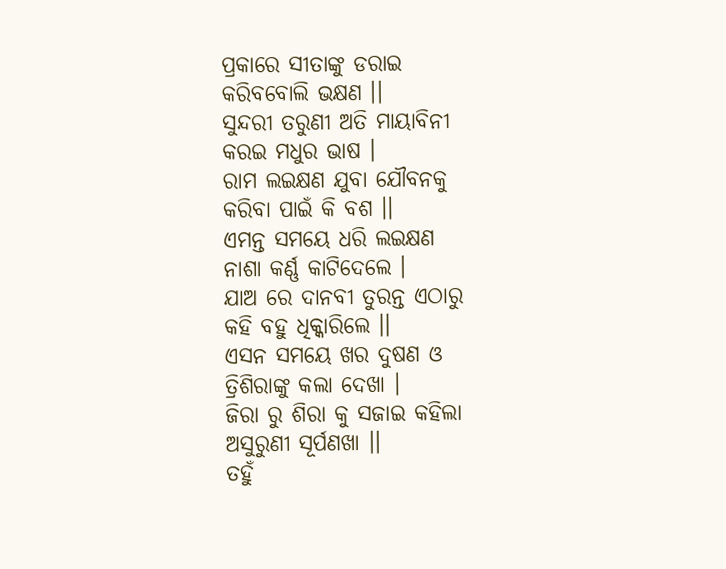ପ୍ରକାରେ ସୀତାଙ୍କୁ ଡରାଇ
କରିବବୋଲି ଭକ୍ଷଣ ।।
ସୁନ୍ଦରୀ ତରୁଣୀ ଅତି ମାୟାବିନୀ
କରଇ ମଧୁର ଭାଷ ।
ରାମ ଲଇକ୍ଷଣ ଯୁବା ଯୌବନକୁ
କରିବା ପାଇଁ କି ବଶ ।।
ଏମନ୍ତ ସମୟେ ଧରି ଲଇକ୍ଷଣ
ନାଶା କର୍ଣ୍ଣ କାଟିଦେଲେ ।
ଯାଅ ରେ ଦାନବୀ ତୁରନ୍ତ ଏଠାରୁ
କହି ବହୁ ଧିକ୍କାରିଲେ ।।
ଏସନ ସମୟେ ଖର ଦୁଷଣ ଓ
ତ୍ରିଶିରାଙ୍କୁ କଲା ଦେଖା ।
ଜିରା ରୁ ଶିରା କୁ ସଜାଇ କହିଲା
ଅସୁରୁଣୀ ସୂର୍ପଣଖା ।।
ତହୁଁ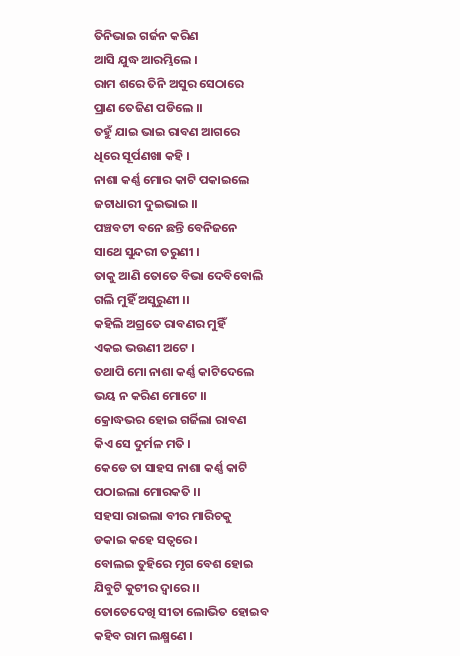ତିନିଭାଇ ଗର୍ଜନ କରିଣ
ଆସି ଯୁଦ୍ଧ ଆରମ୍ଭିଲେ ।
ରାମ ଶରେ ତିନି ଅସୁର ସେଠାରେ
ପ୍ରାଣ ତେଜିଣ ପଡିଲେ ।।
ତହୁଁ ଯାଇ ଭାଇ ରାବଣ ଆଗରେ
ଧିରେ ସୂର୍ପଣଖା କହି ।
ନାଶା କର୍ଣ୍ଣ ମୋର କାଟି ପକାଇଲେ
ଜଟାଧାରୀ ଦୁଇଭାଇ ।।
ପଞ୍ଚବଟୀ ବନେ ଛନ୍ତି ବେନିଜନେ
ସାଥେ ସୁନ୍ଦରୀ ତରୁଣୀ ।
ତାକୁ ଆଣି ତୋତେ ବିଭା ଦେବିବୋଲି
ଗଲି ମୁହିଁ ଅସୁରୁଣୀ ।।
କହିଲି ଅଗ୍ରତେ ରାବଣର ମୁହିଁ
ଏକଇ ଭଉଣୀ ଅଟେ ।
ତଥାପି ମୋ ନାଶା କର୍ଣ୍ଣ କାଟିଦେଲେ
ଭୟ ନ କରିଣ ମୋଟେ ।।
କ୍ରୋଦ୍ଧଭର ହୋଇ ଗର୍ଜିଲା ରାବଣ
କିଏ ସେ ଦୁର୍ମଳ ମତି ।
କେଡେ ତା ସାହସ ନାଶା କର୍ଣ୍ଣ କାଟି
ପଠାଇଲା ମୋରକତି ।।
ସହସା ରାଇଲା ବୀର ମାରିଚକୁ
ଡକାଇ କହେ ସତ୍ୱରେ ।
ବୋଲଇ ତୁହିରେ ମୃଗ ବେଶ ହୋଇ
ଯିବୁଟି କୁଟୀର ଦ୍ୱାରେ ।।
ତୋତେଦେଖି ସୀତା ଲୋଭିତ ହୋଇବ
କହିବ ରାମ ଲକ୍ଷ୍ମଣେ ।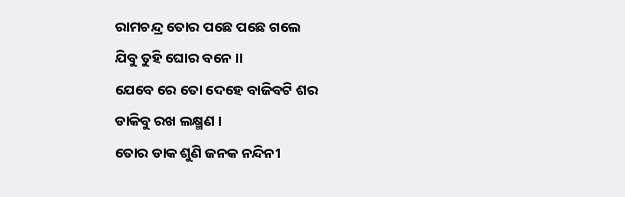ରାମଚନ୍ଦ୍ର ତୋର ପଛେ ପଛେ ଗଲେ
ଯିବୁ ତୁହି ଘୋର ବନେ ।।
ଯେବେ ରେ ତୋ ଦେହେ ବାଜିବଟି ଶର
ଡାକିବୁ ରଖ ଲକ୍ଷ୍ମଣ ।
ତୋର ଡାକ ଶୁଣି ଜନକ ନନ୍ଦିନୀ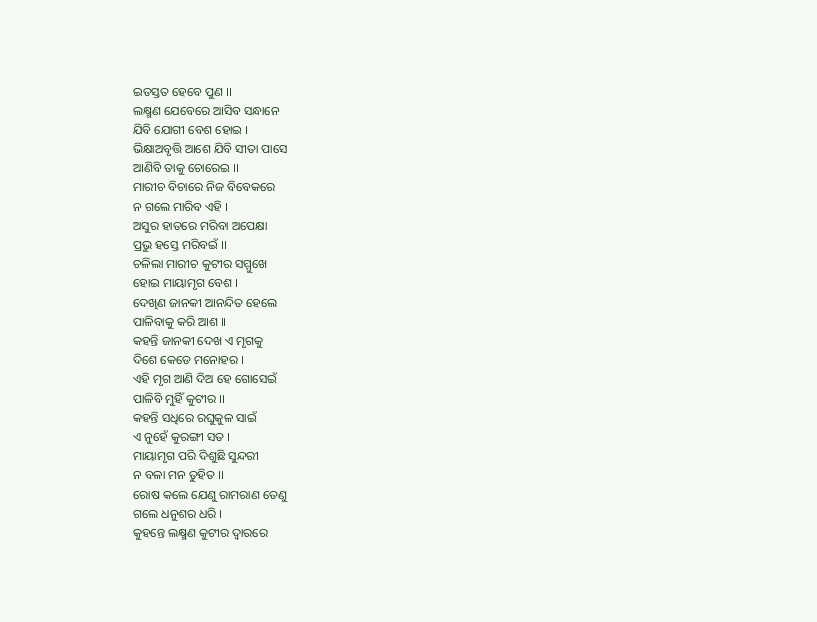ଇତସ୍ତତ ହେବେ ପୁଣ ।।
ଲକ୍ଷ୍ମଣ ଯେବେରେ ଆସିବ ସନ୍ଧାନେ
ଯିବି ଯୋଗୀ ବେଶ ହୋଇ ।
ଭିକ୍ଷାଅବୃତ୍ତି ଆଶେ ଯିବି ସୀତା ପାସେ
ଆଣିବି ତାକୁ ଚୋରେଇ ।।
ମାରୀଚ ବିଚାରେ ନିଜ ବିବେକରେ
ନ ଗଲେ ମାରିବ ଏହି ।
ଅସୁର ହାତରେ ମରିବା ଅପେକ୍ଷା
ପ୍ରଭୁ ହସ୍ତେ ମରିବଇଁ ।।
ଚଳିଲା ମାରୀଚ କୁଟୀର ସମ୍ମୁଖେ
ହୋଇ ମାୟାମୃଗ ବେଶ ।
ଦେଖିଣ ଜାନକୀ ଆନନ୍ଦିତ ହେଲେ
ପାଳିବାକୁ କରି ଆଶ ।।
କହନ୍ତି ଜାନକୀ ଦେଖ ଏ ମୃଗକୁ
ଦିଶେ କେଡେ ମନୋହର ।
ଏହି ମୃଗ ଆଣି ଦିଅ ହେ ଗୋସେଇଁ
ପାଳିବି ମୁହିଁ କୁଟୀର ।।
କହନ୍ତି ସଧିରେ ରଘୁକୁଳ ସାଇଁ
ଏ ନୁହେଁ କୁରଙ୍ଗୀ ସତ ।
ମାୟାମୃଗ ପରି ଦିଶୁଛି ସୁନ୍ଦରୀ
ନ ବଳା ମନ ତୁହିତ ।।
ରୋଷ କଲେ ଯେଣୁ ରାମରାଣ ତେଣୁ
ଗଲେ ଧନୁଶର ଧରି ।
କୁହନ୍ତେ ଲକ୍ଷ୍ମଣ କୁଟୀର ଦ୍ୱାରରେ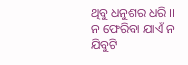ଥିବୁ ଧନୁଶର ଧରି ।।
ନ ଫେରିବା ଯାଏଁ ନ ଯିବୁଟି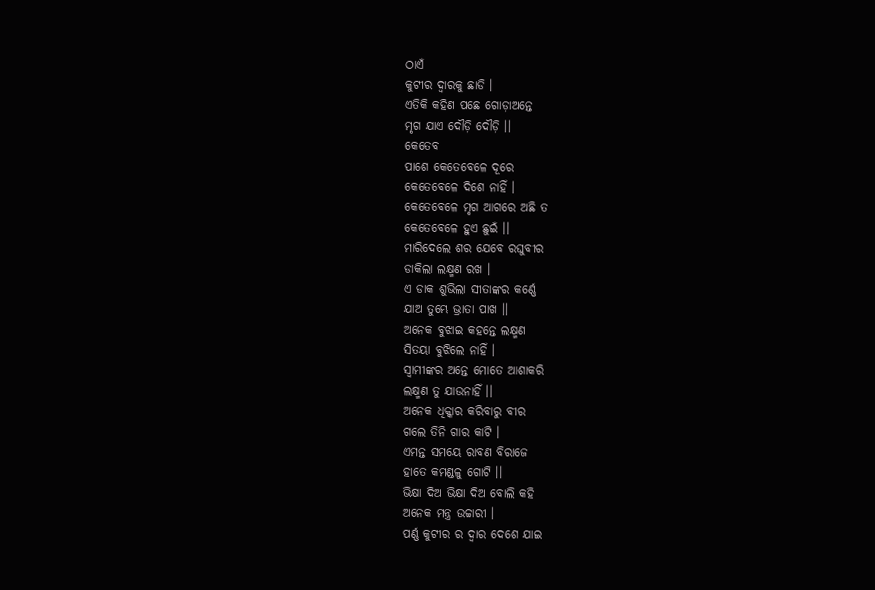ଠାଏଁ
କୁଟୀର ଦ୍ଵାରକୁ ଛାଡି ।
ଏତିକି କହିଣ ପଛେ ଗୋଡ଼ାଅନ୍ତେ
ମୃଗ ଯାଏ ଦୌଡ଼ି ଦୌଡ଼ି ।।
କେତେବ
ପାଶେ କେତେବେଳେ ଦୂରେ
କେତେବେଳେ ଦିଶେ ନାହିଁ ।
କେତେବେଳେ ମୃଗ ଆଗରେ ଅଛି ତ
କେତେବେଳେ ହୁଏ ଛୁଇଁ ।।
ମାରିଦେଲେ ଶର ଯେବେ ରଘୁବୀର
ଡାକିଲା ଲକ୍ଷ୍ମଣ ରଖ ।
ଏ ଡାକ ଶୁଭିଲା ସୀତାଙ୍କର କର୍ଣ୍ଣେ
ଯାଅ ତୁମ୍ଭେ ଭ୍ରାତା ପାଖ ।।
ଅନେକ ବୁଝାଇ କହନ୍ତେ ଲକ୍ଷ୍ମଣ
ସିତୟା ବୁଝିଲେ ନାହିଁ ।
ସ୍ୱାମୀଙ୍କର ଅନ୍ତେ ମୋତେ ଆଶାକରି
ଲକ୍ଷ୍ମଣ ତୁ ଯାଉନାହିଁ ।।
ଅନେକ ଧିକ୍କାର କରିବାରୁ ବୀର
ଗଲେ ତିନି ଗାର କାଟି ।
ଏମନ୍ତ ସମୟେ ରାବଣ ବିରାଜେ
ହାତେ କମଣ୍ଡଳୁ ଗୋଟି ।।
ଭିକ୍ଷା ଦିଅ ଭିକ୍ଷା ଦିଅ ବୋଲି କହି
ଅନେକ ମନ୍ତ୍ର ଉଚ୍ଚାରୀ ।
ପର୍ଣ୍ଣ କୁଟୀର ର ଦ୍ୱାର ଦେଶେ ଯାଇ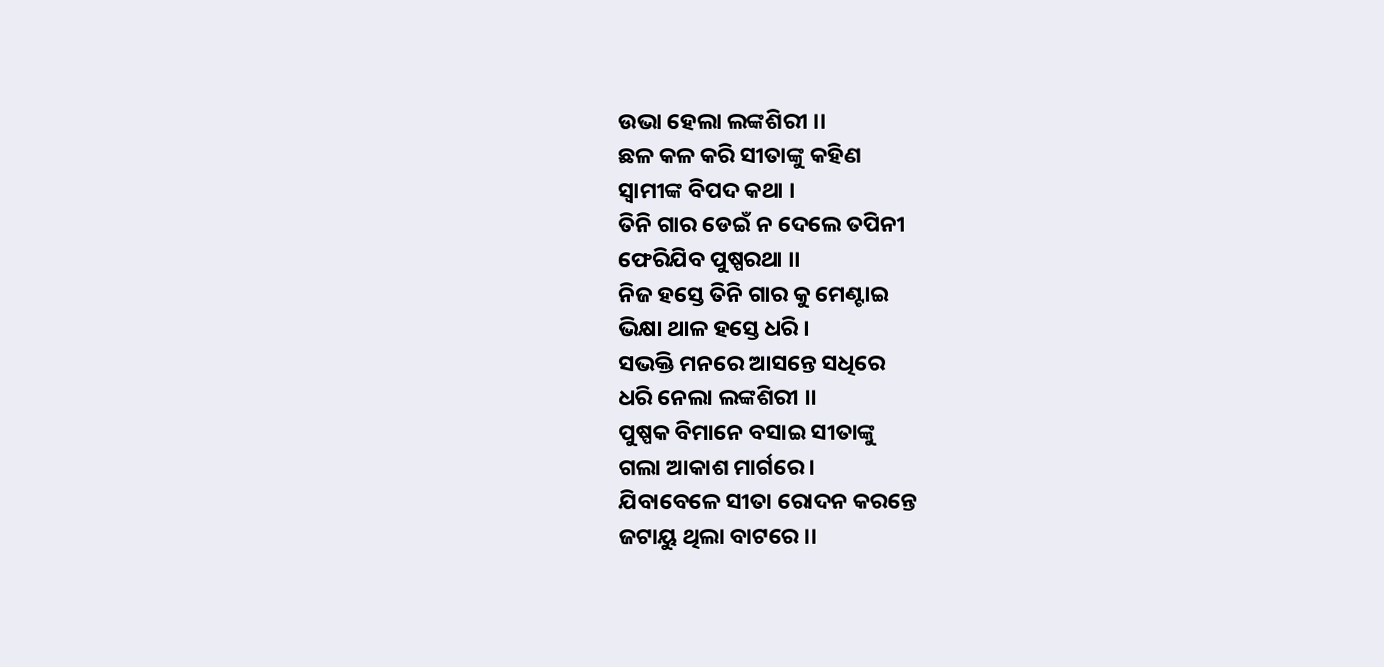ଉଭା ହେଲା ଲଙ୍କଶିରୀ ।।
ଛଳ କଳ କରି ସୀତାଙ୍କୁ କହିଣ
ସ୍ୱାମୀଙ୍କ ବିପଦ କଥା ।
ତିନି ଗାର ଡେଇଁ ନ ଦେଲେ ତପିନୀ
ଫେରିଯିବ ପୁଷ୍ପରଥା ।।
ନିଜ ହସ୍ତେ ତିନି ଗାର କୁ ମେଣ୍ଟାଇ
ଭିକ୍ଷା ଥାଳ ହସ୍ତେ ଧରି ।
ସଭକ୍ତି ମନରେ ଆସନ୍ତେ ସଧିରେ
ଧରି ନେଲା ଲଙ୍କଶିରୀ ।।
ପୁଷ୍ପକ ବିମାନେ ବସାଇ ସୀତାଙ୍କୁ
ଗଲା ଆକାଶ ମାର୍ଗରେ ।
ଯିବାବେଳେ ସୀତା ରୋଦନ କରନ୍ତେ
ଜଟାୟୁ ଥିଲା ବାଟରେ ।।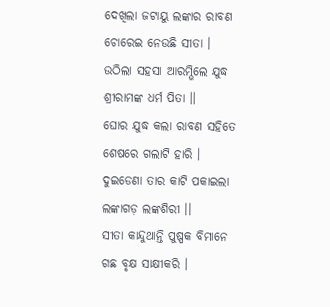ଦେଖିଲା ଜଟାୟୁ ଲଙ୍କାର ରାବଣ
ଚୋରେଇ ନେଉଛି ସୀତା ।
ଉଠିଲା ସହସା ଆରମ୍ଭିଲେ ଯୁଦ୍ଧ
ଶ୍ରୀରାମଙ୍କ ଧର୍ମ ପିତା ।।
ଘୋର ଯୁଦ୍ଧ କଲା ରାବଣ ସହିତେ
ଶେଷରେ ଗଲାଟି ହାରି ।
ଦୁଇଡେଣା ତାର କାଟି ପକାଇଲା
ଲଙ୍କାଗଡ଼ ଲଙ୍କଶିରୀ ।।
ସୀତା କାନ୍ଦୁଥାନ୍ତି ପୁଷ୍ପକ ବିମାନେ
ଗଛ ବୃକ୍ଷ ସାକ୍ଷୀକରି ।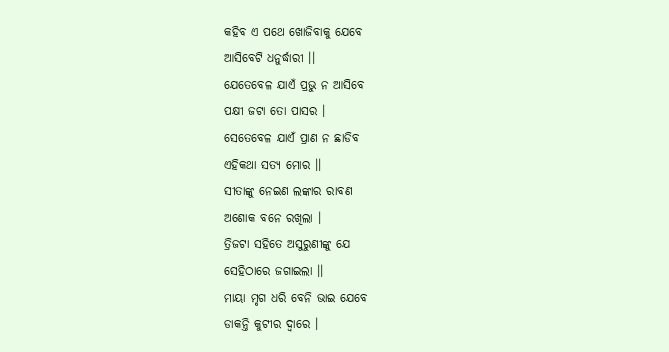କହିବ ଏ ପଥେ ଖୋଜିବାକୁ ଯେବେ
ଆସିବେଟି ଧନୁର୍ଦ୍ଧାରୀ ।।
ଯେତେବେଳ ଯାଏଁ ପ୍ରଭୁ ନ ଆସିବେ
ପକ୍ଷୀ ଜଟା ତୋ ପାସର ।
ସେତେବେଳ ଯାଏଁ ପ୍ରାଣ ନ ଛାଡିବ
ଏହିକଥା ସତ୍ୟ ମୋର ।।
ସୀତାଙ୍କୁ ନେଇଣ ଲଙ୍କାର ରାବଣ
ଅଶୋକ ବନେ ରଖିଲା ।
ତ୍ରିଜଟା ସହିତେ ଅସୁରୁଣୀଙ୍କୁ ଯେ
ସେହିଠାରେ ଜଗାଇଲା ।।
ମାୟା ମୃଗ ଧରି ବେନି ଭାଇ ଯେବେ
ଡାକନ୍ତି କୁଟୀର ଦ୍ୱାରେ ।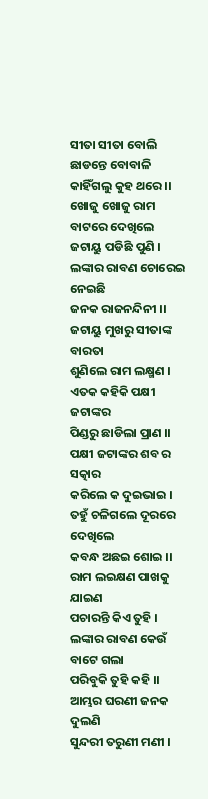ସୀତା ସୀତା ବୋଲି ଛାଡନ୍ତେ ବୋବାଳି
କାହିଁଗଲୁ କୁହ ଥରେ ।।
ଖୋଜୁ ଖୋଜୁ ରାମ ବାଟରେ ଦେଖିଲେ
ଜଟାୟୁ ପଡିଛି ପୁଣି ।
ଲଙ୍କାର ରାବଣ ଚୋରେଇ ନେଇଛି
ଜନକ ରାଜନନ୍ଦିନୀ ।।
ଜଟାୟୁ ମୁଖରୁ ସୀତାଙ୍କ ବାରତା
ଶୁଣିଲେ ରାମ ଲକ୍ଷ୍ମଣ ।
ଏତକ କହିକି ପକ୍ଷୀ ଜଟାଙ୍କର
ପିଣ୍ଡରୁ ଛାଡିଲା ପ୍ରାଣ ।।
ପକ୍ଷୀ ଜଟାଙ୍କର ଶବ ର ସତ୍କାର
କରିଲେ କ ଦୁଇଭାଇ ।
ତହୁଁ ଚଳିଗଲେ ଦୂରରେ ଦେଖିଲେ
କବନ୍ଧ ଅଛଇ ଶୋଇ ।।
ରାମ ଲଇକ୍ଷଣ ପାଖକୁ ଯାଇଣ
ପଚାରନ୍ତି କିଏ ତୁହି ।
ଲଙ୍କାର ରାବଣ କେଉଁ ବାଟେ ଗଲା
ପରିବୁକି ତୁହି କହି ।।
ଆମ୍ଭର ଘରଣୀ ଜନକ ଦୁଲଣି
ସୁନ୍ଦରୀ ତରୁଣୀ ମଣୀ ।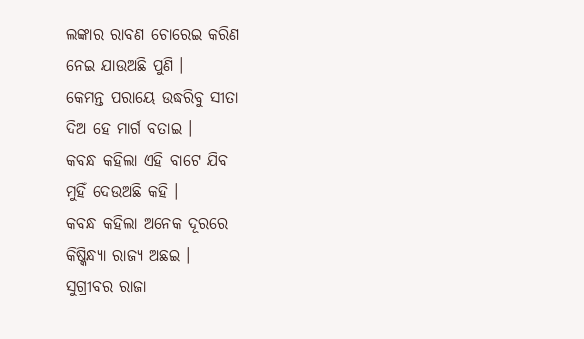ଲଙ୍କାର ରାବଣ ଚୋରେଇ କରିଣ
ନେଇ ଯାଉଅଛି ପୁଣି ।
କେମନ୍ତ ପରାୟେ ଉଦ୍ଧରିବୁ ସୀତା
ଦିଅ ହେ ମାର୍ଗ ବତାଇ ।
କବନ୍ଧ କହିଲା ଏହି ବାଟେ ଯିବ
ମୁହିଁ ଦେଉଅଛି କହି ।
କବନ୍ଧ କହିଲା ଅନେକ ଦୂରରେ
କିଷ୍କିନ୍ଧ୍ୟା ରାଜ୍ୟ ଅଛଇ ।
ସୁଗ୍ରୀବର ରାଜା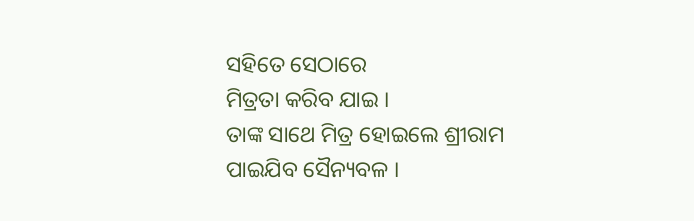ସହିତେ ସେଠାରେ
ମିତ୍ରତା କରିବ ଯାଇ ।
ତାଙ୍କ ସାଥେ ମିତ୍ର ହୋଇଲେ ଶ୍ରୀରାମ
ପାଇଯିବ ସୈନ୍ୟବଳ ।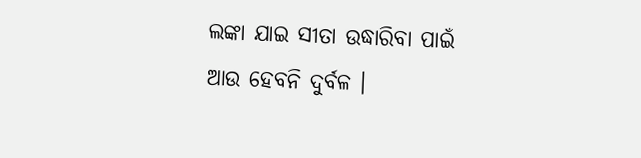ଲଙ୍କା ଯାଇ ସୀତା ଉଦ୍ଧାରିବା ପାଇଁ
ଆଉ ହେବନି ଦୁର୍ବଳ ।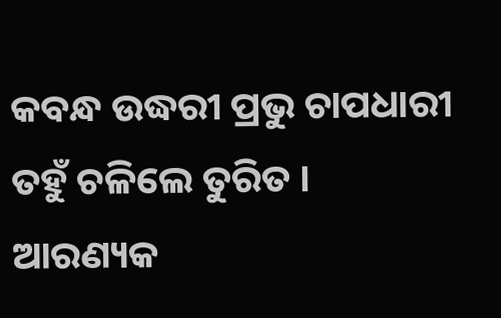କବନ୍ଧ ଉଦ୍ଧରୀ ପ୍ରଭୁ ଚାପଧାରୀ
ତହୁଁ ଚଳିଲେ ତୁରିତ ।
ଆରଣ୍ୟକ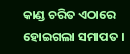କାଣ୍ଡ ଚରିତ ଏଠାରେ
ହୋଇଗଲା ସମାପତ ।